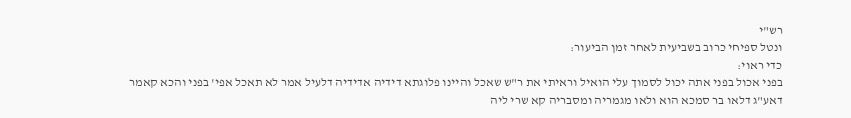רש"י
ונטל ספיחי כרוב בשביעית לאחר זמן הביעור:
כדי ראוי:
בפני אכול בפני אתה יכול לסמוך עלי הואיל וראיתי את ר"ש שאכל והיינו פלוגתא דידיה אדידיה דלעיל אמר לא תאכל אפי' בפני והכא קאמר דאע"ג דלאו בר סמכא הוא ולאו מגמריה ומסבריה קא שרי ליה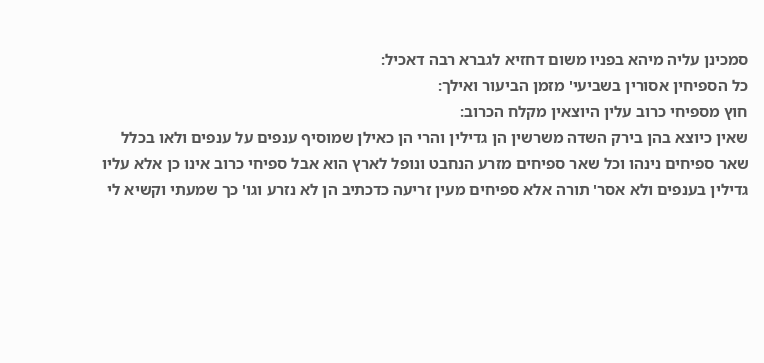סמכינן עליה מיהא בפניו משום דחזיא לגברא רבה דאכיל:
כל הספיחין אסורין בשביעי' מזמן הביעור ואילך:
חוץ מספיחי כרוב עלין היוצאין מקלח הכרוב:
שאין כיוצא בהן בירק השדה משרשין הן גדילין והרי הן כאילן שמוסיף ענפים על ענפים ולאו בכלל שאר ספיחים נינהו וכל שאר ספיחים מזרע הנחבט ונופל לארץ הוא אבל ספיחי כרוב אינו כן אלא עליו גדילין בענפים ולא אסר' תורה אלא ספיחים מעין זריעה כדכתיב הן לא נזרע וגו' כך שמעתי וקשיא לי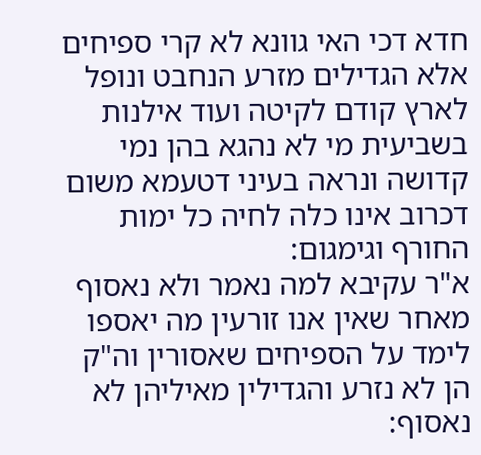חדא דכי האי גוונא לא קרי ספיחים אלא הגדילים מזרע הנחבט ונופל לארץ קודם לקיטה ועוד אילנות בשביעית מי לא נהגא בהן נמי קדושה ונראה בעיני דטעמא משום דכרוב אינו כלה לחיה כל ימות החורף וגימגום:
א"ר עקיבא למה נאמר ולא נאסוף מאחר שאין אנו זורעין מה יאספו לימד על הספיחים שאסורין וה"ק הן לא נזרע והגדילין מאיליהן לא נאסוף: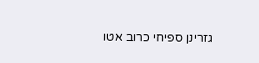גזרינן ספיחי כרוב אטו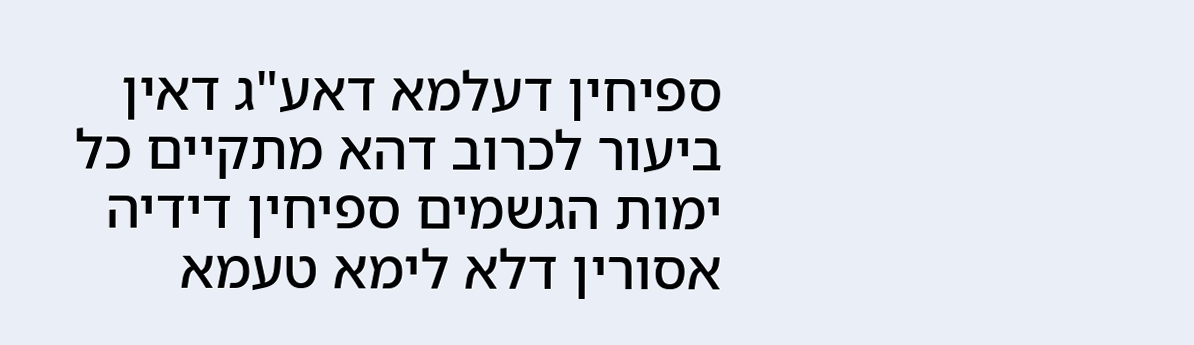ספיחין דעלמא דאע"ג דאין ביעור לכרוב דהא מתקיים כל ימות הגשמים ספיחין דידיה אסורין דלא לימא טעמא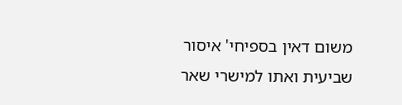משום דאין בספיחי' איסור שביעית ואתו למישרי שאר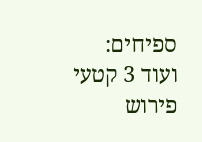ספיחים:
ועוד 3 קטעי פירוש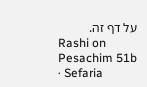על דף זה.
Rashi on Pesachim 51b · Sefaria